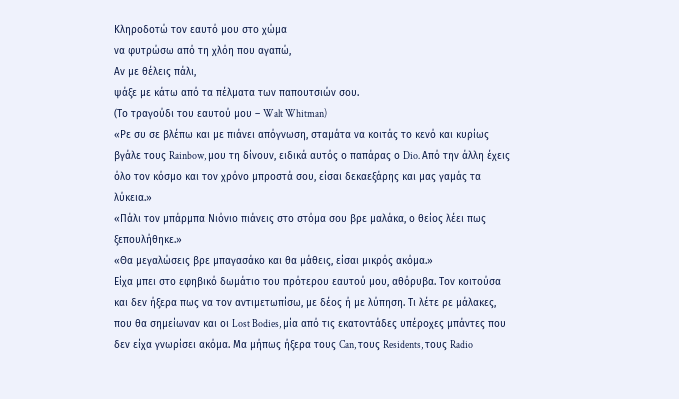Κληροδοτώ τον εαυτό μου στο χώμα
να φυτρώσω από τη χλόη που αγαπώ,
Αν με θέλεις πάλι,
ψάξε με κάτω από τα πέλματα των παπουτσιών σου.
(Το τραγούδι του εαυτού μου – Walt Whitman)
«Ρε συ σε βλέπω και με πιάνει απόγνωση, σταμάτα να κοιτάς το κενό και κυρίως βγάλε τους Rainbow, μου τη δίνουν, ειδικά αυτός ο παπάρας ο Dio. Από την άλλη έχεις όλο τον κόσμο και τον χρόνο μπροστά σου, είσαι δεκαεξάρης και μας γαμάς τα λύκεια.»
«Πάλι τον μπάρμπα Νιόνιο πιάνεις στο στόμα σου βρε μαλάκα, ο θείος λέει πως ξεπουλήθηκε.»
«Θα μεγαλώσεις βρε μπαγασάκο και θα μάθεις, είσαι μικρός ακόμα.»
Είχα μπει στο εφηβικό δωμάτιο του πρότερου εαυτού μου, αθόρυβα. Τον κοιτούσα και δεν ήξερα πως να τον αντιμετωπίσω, με δέος ή με λύπηση. Τι λέτε ρε μάλακες, που θα σημείωναν και οι Lost Bodies, μία από τις εκατοντάδες υπέροχες μπάντες που δεν είχα γνωρίσει ακόμα. Μα μήπως ήξερα τους Can, τους Residents, τους Radio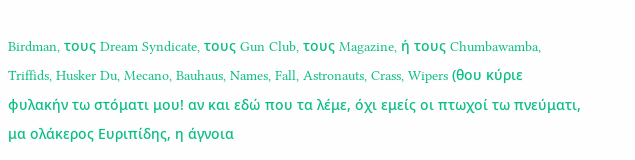Birdman, τους Dream Syndicate, τους Gun Club, τους Magazine, ή τους Chumbawamba, Triffids, Husker Du, Mecano, Bauhaus, Names, Fall, Astronauts, Crass, Wipers (θου κύριε φυλακήν τω στόματι μου! αν και εδώ που τα λέμε, όχι εμείς οι πτωχοί τω πνεύματι, μα ολάκερος Ευριπίδης, η άγνοια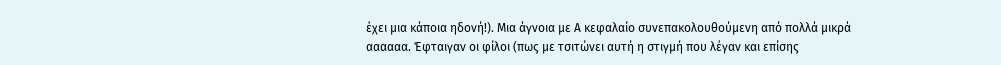έχει μια κάποια ηδονή!). Μια άγνοια με Α κεφαλαίο συνεπακολουθούμενη από πολλά μικρά αααααα. Έφταιγαν οι φίλοι (πως με τσιτώνει αυτή η στιγμή που λέγαν και επίσης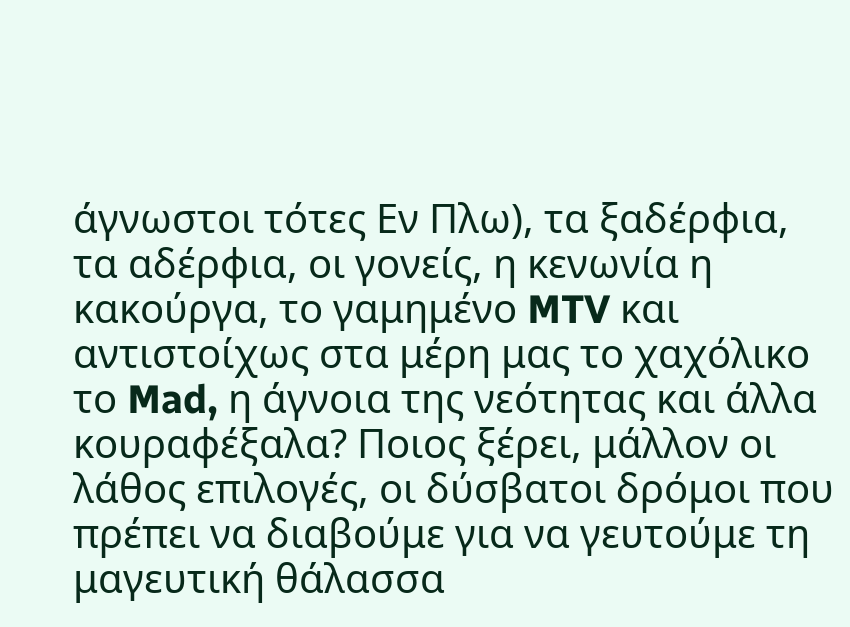άγνωστοι τότες Εν Πλω), τα ξαδέρφια, τα αδέρφια, οι γονείς, η κενωνία η κακούργα, το γαμημένο MTV και αντιστοίχως στα μέρη μας το χαχόλικο το Mad, η άγνοια της νεότητας και άλλα κουραφέξαλα? Ποιος ξέρει, μάλλον οι λάθος επιλογές, οι δύσβατοι δρόμοι που πρέπει να διαβούμε για να γευτούμε τη μαγευτική θάλασσα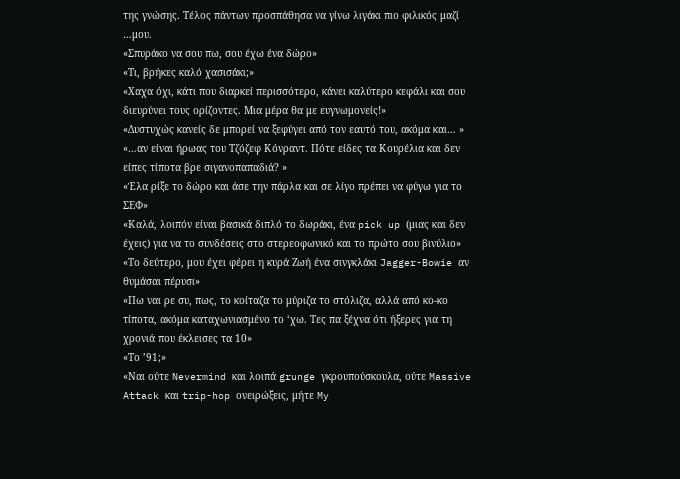της γνώσης. Τέλος πάντων προσπάθησα να γίνω λιγάκι πιο φιλικός μαζί …μου.
«Σπυράκο να σου πω, σου έχω ένα δώρο»
«Τι, βρήκες καλό χασισάκι;»
«Χαχα όχι, κάτι που διαρκεί περισσότερο, κάνει καλύτερο κεφάλι και σου διευρύνει τους ορίζοντες. Μια μέρα θα με ευγνωμονείς!»
«Δυστυχώς κανείς δε μπορεί να ξεφύγει από τον εαυτό του, ακόμα και… »
«…αν είναι ήρωας του Τζόζεφ Κόνραντ. Πότε είδες τα Κουρέλια και δεν είπες τίποτα βρε σιγανοπαπαδιά? »
«Έλα ρίξε το δώρο και άσε την πάρλα και σε λίγο πρέπει να φύγω για το ΣΕΦ»
«Καλά, λοιπόν είναι βασικά διπλό το δωράκι, ένα pick up (μιας και δεν έχεις) για να το συνδέσεις στο στερεοφωνικό και το πρώτο σου βινύλιο»
«Το δεύτερο, μου έχει φέρει η κυρά Ζωή ένα σινγκλάκι Jagger-Bowie αν θυμάσαι πέρυσι»
«Πω ναι ρε συ, πως, το κοίταζα το μύριζα το στόλιζα, αλλά από κο-κο τίποτα, ακόμα καταχωνιασμένο το ‘χω. Τες πα ξέχνα ότι ήξερες για τη χρονιά που έκλεισες τα 10»
«Το ’91;»
«Ναι ούτε Nevermind και λοιπά grunge γκρουπούσκουλα, ούτε Massive Attack και trip-hop ονειρώξεις, μήτε My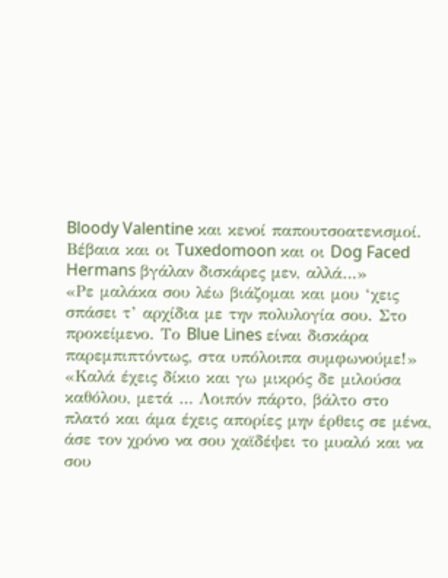Bloody Valentine και κενοί παπουτσοατενισμοί. Βέβαια και οι Tuxedomoon και οι Dog Faced Hermans βγάλαν δισκάρες μεν, αλλά…»
«Ρε μαλάκα σου λέω βιάζομαι και μου ‘χεις σπάσει τ’ αρχίδια με την πολυλογία σου. Στο προκείμενο. Το Blue Lines είναι δισκάρα παρεμπιπτόντως, στα υπόλοιπα συμφωνούμε!»
«Καλά έχεις δίκιο και γω μικρός δε μιλούσα καθόλου, μετά … Λοιπόν πάρτο, βάλτο στο πλατό και άμα έχεις απορίες μην έρθεις σε μένα, άσε τον χρόνο να σου χαϊδέψει το μυαλό και να σου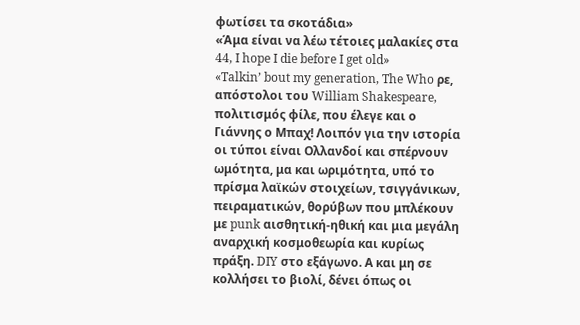φωτίσει τα σκοτάδια»
«Άμα είναι να λέω τέτοιες μαλακίες στα 44, I hope I die before I get old»
«Talkin’ bout my generation, The Who ρε, απόστολοι του William Shakespeare, πολιτισμός φίλε, που έλεγε και ο Γιάννης ο Μπαχ! Λοιπόν για την ιστορία οι τύποι είναι Ολλανδοί και σπέρνουν ωμότητα, μα και ωριμότητα, υπό το πρίσμα λαϊκών στοιχείων, τσιγγάνικων, πειραματικών, θορύβων που μπλέκουν με punk αισθητική-ηθική και μια μεγάλη αναρχική κοσμοθεωρία και κυρίως πράξη. DIY στο εξάγωνο. Α και μη σε κολλήσει το βιολί, δένει όπως οι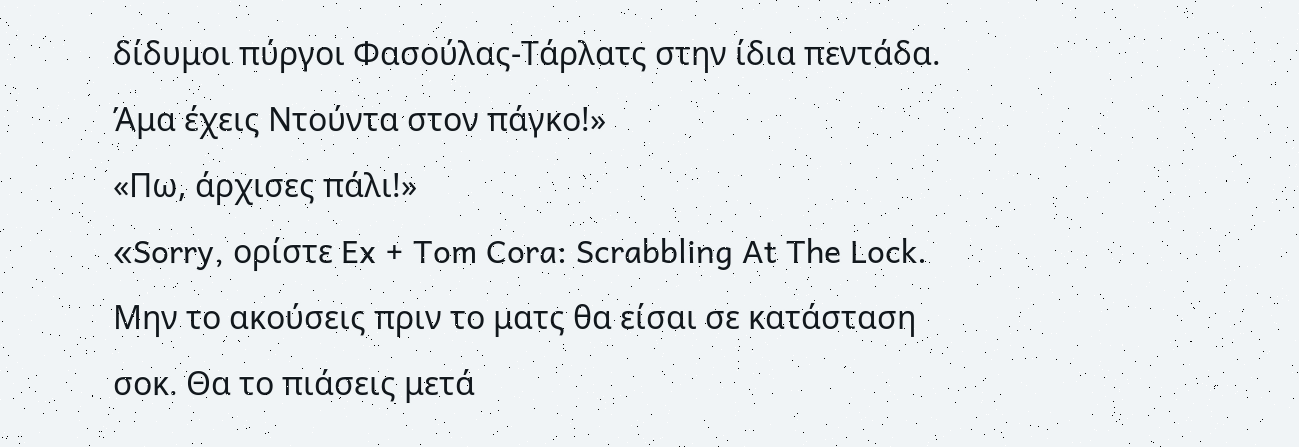δίδυμοι πύργοι Φασούλας-Τάρλατς στην ίδια πεντάδα. Άμα έχεις Ντούντα στον πάγκο!»
«Πω, άρχισες πάλι!»
«Sorry, ορίστε Ex + Tom Cora: Scrabbling At The Lock. Μην το ακούσεις πριν το ματς θα είσαι σε κατάσταση σοκ. Θα το πιάσεις μετά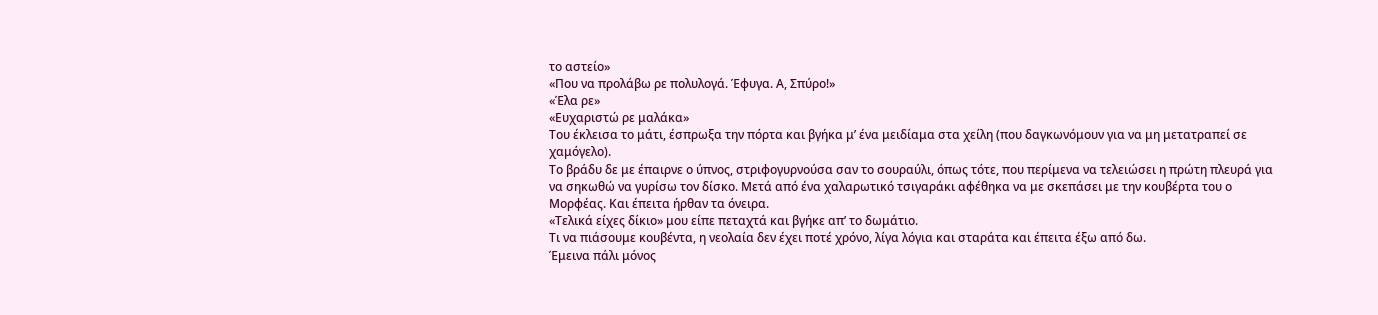το αστείο»
«Που να προλάβω ρε πολυλογά. Έφυγα. Α, Σπύρο!»
«Έλα ρε»
«Ευχαριστώ ρε μαλάκα»
Του έκλεισα το μάτι, έσπρωξα την πόρτα και βγήκα μ’ ένα μειδίαμα στα χείλη (που δαγκωνόμουν για να μη μετατραπεί σε χαμόγελο).
Το βράδυ δε με έπαιρνε ο ύπνος, στριφογυρνούσα σαν το σουραύλι, όπως τότε, που περίμενα να τελειώσει η πρώτη πλευρά για να σηκωθώ να γυρίσω τον δίσκο. Μετά από ένα χαλαρωτικό τσιγαράκι αφέθηκα να με σκεπάσει με την κουβέρτα του ο Μορφέας. Και έπειτα ήρθαν τα όνειρα.
«Τελικά είχες δίκιο» μου είπε πεταχτά και βγήκε απ’ το δωμάτιο.
Τι να πιάσουμε κουβέντα, η νεολαία δεν έχει ποτέ χρόνο, λίγα λόγια και σταράτα και έπειτα έξω από δω.
Έμεινα πάλι μόνος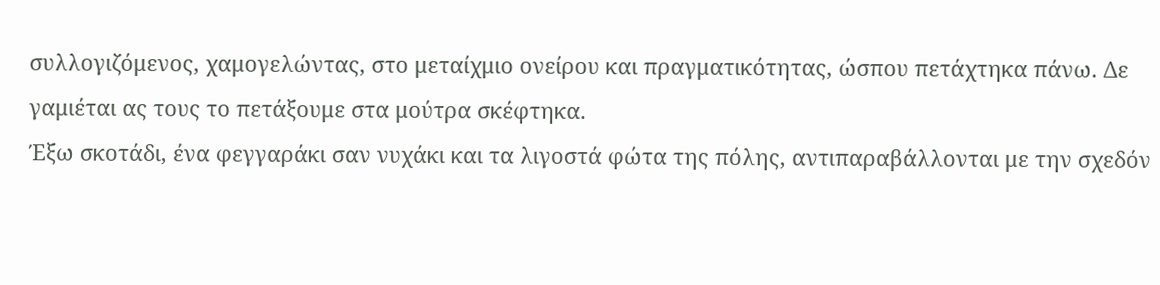συλλογιζόμενος, χαμογελώντας, στο μεταίχμιο ονείρου και πραγματικότητας, ώσπου πετάχτηκα πάνω. Δε γαμιέται ας τους το πετάξουμε στα μούτρα σκέφτηκα.
Έξω σκοτάδι, ένα φεγγαράκι σαν νυχάκι και τα λιγοστά φώτα της πόλης, αντιπαραβάλλονται με την σχεδόν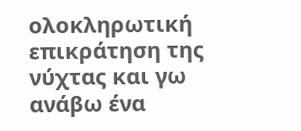ολοκληρωτική επικράτηση της νύχτας και γω ανάβω ένα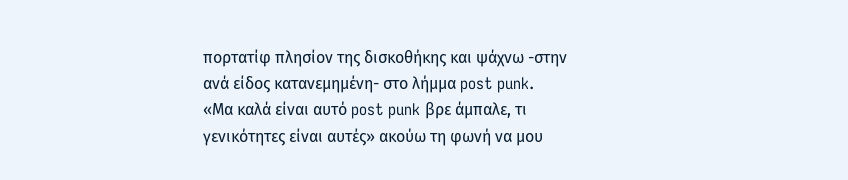πορτατίφ πλησίον της δισκοθήκης και ψάχνω -στην ανά είδος κατανεμημένη- στο λήμμα post punk.
«Μα καλά είναι αυτό post punk βρε άμπαλε, τι γενικότητες είναι αυτές» ακούω τη φωνή να μου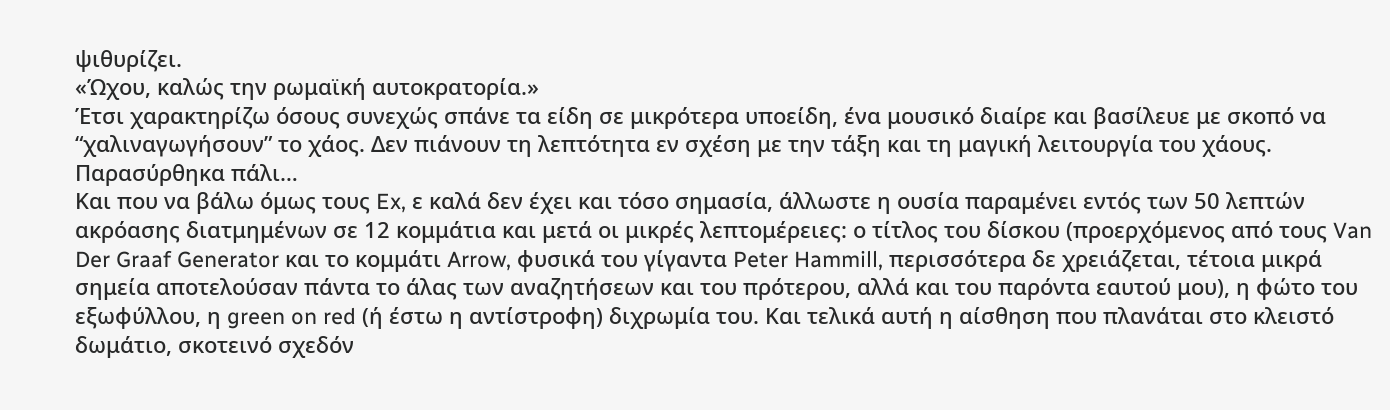ψιθυρίζει.
«Ώχου, καλώς την ρωμαϊκή αυτοκρατορία.»
Έτσι χαρακτηρίζω όσους συνεχώς σπάνε τα είδη σε μικρότερα υποείδη, ένα μουσικό διαίρε και βασίλευε με σκοπό να “χαλιναγωγήσουν” το χάος. Δεν πιάνουν τη λεπτότητα εν σχέση με την τάξη και τη μαγική λειτουργία του χάους.
Παρασύρθηκα πάλι…
Και που να βάλω όμως τους Ex, ε καλά δεν έχει και τόσο σημασία, άλλωστε η ουσία παραμένει εντός των 50 λεπτών ακρόασης διατμημένων σε 12 κομμάτια και μετά οι μικρές λεπτομέρειες: ο τίτλος του δίσκου (προερχόμενος από τους Van Der Graaf Generator και το κομμάτι Arrow, φυσικά του γίγαντα Peter Hammill, περισσότερα δε χρειάζεται, τέτοια μικρά σημεία αποτελούσαν πάντα το άλας των αναζητήσεων και του πρότερου, αλλά και του παρόντα εαυτού μου), η φώτο του εξωφύλλου, η green on red (ή έστω η αντίστροφη) διχρωμία του. Και τελικά αυτή η αίσθηση που πλανάται στο κλειστό δωμάτιο, σκοτεινό σχεδόν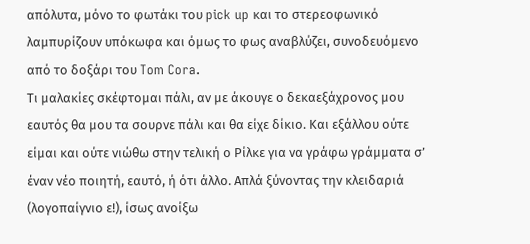απόλυτα, μόνο το φωτάκι του pick up και το στερεοφωνικό λαμπυρίζουν υπόκωφα και όμως το φως αναβλύζει, συνοδευόμενο από το δοξάρι του Tom Cora.
Τι μαλακίες σκέφτομαι πάλι, αν με άκουγε ο δεκαεξάχρονος μου εαυτός θα μου τα σουρνε πάλι και θα είχε δίκιο. Και εξάλλου ούτε είμαι και ούτε νιώθω στην τελική ο Ρίλκε για να γράφω γράμματα σ’ έναν νέο ποιητή, εαυτό, ή ότι άλλο. Απλά ξύνοντας την κλειδαριά (λογοπαίγνιο ε!), ίσως ανοίξω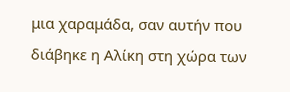μια χαραμάδα, σαν αυτήν που διάβηκε η Αλίκη στη χώρα των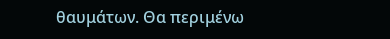θαυμάτων. Θα περιμένω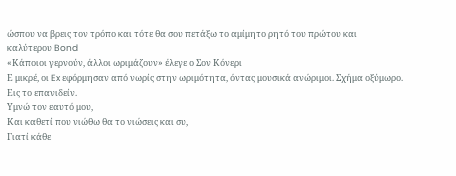ώσπου να βρεις τον τρόπο και τότε θα σου πετάξω το αμίμητο ρητό του πρώτου και καλύτερου Bond
«Κάποιοι γερνούν, άλλοι ωριμάζουν» έλεγε ο Σον Κόνερι
Ε μικρέ, οι Ex εφόρμησαν από νωρίς στην ωριμότητα, όντας μουσικά ανώριμοι. Σχήμα οξύμωρο.
Εις το επανιδείν.
Υμνώ τον εαυτό μου,
Και καθετί που νιώθω θα το νιώσεις και συ,
Γιατί κάθε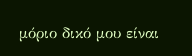μόριο δικό μου είναι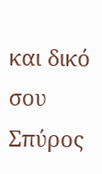και δικό σου
Σπύρος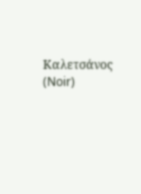Καλετσάνος (Noir)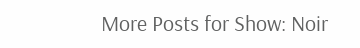More Posts for Show: Noir